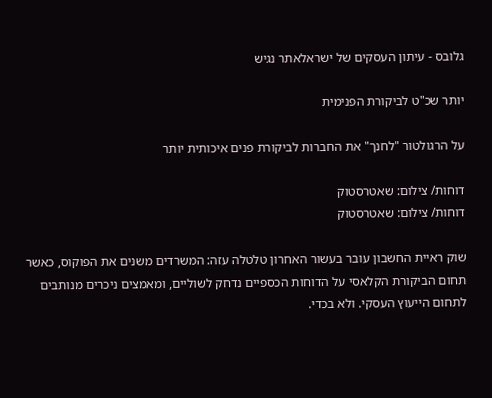גלובס - עיתון העסקים של ישראלאתר נגיש

יותר שכ"ט לביקורת הפנימית

על הרגולטור "לחנך" את החברות לביקורת פנים איכותית יותר

דוחות/ צילום: שאטרסטוק
דוחות/ צילום: שאטרסטוק

שוק ראיית החשבון עובר בעשור האחרון טלטלה עזה: המשרדים משנים את הפוקוס, כאשר תחום הביקורת הקלאסי על הדוחות הכספיים נדחק לשוליים, ומאמצים ניכרים מנותבים לתחום הייעוץ העסקי. ולא בכדי.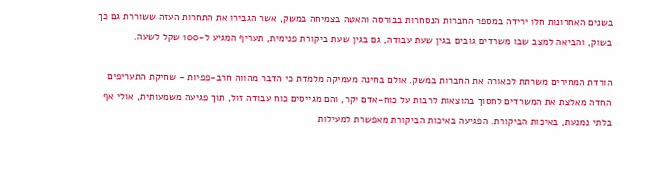בשנים האחרונות חלו ירידה במספר החברות הנסחרות בבורסה והאטה בצמיחה במשק, אשר הגבירו את התחרות העזה ששוררת גם כך בשוק, והביאה למצב שבו משרדים גובים בגין שעת עבודה, גם בגין שעת ביקורת פנימית, תעריף המגיע ל-100 שקל לשעה.

הורדת המחירים משרתת לכאורה את החברות במשק. אולם בחינה מעמיקה מלמדת כי הדבר מהווה חרב-פפיות - שחיקת התעריפים החדה מאלצת את המשרדים לחסוך בהוצאות לרבות על כוח-אדם יקר, והם מגייסים כוח עבודה זול, תוך פגיעה משמעותית, אולי אף בלתי נמנעת, באיכות הביקורת. הפגיעה באיכות הביקורת מאפשרת למעילות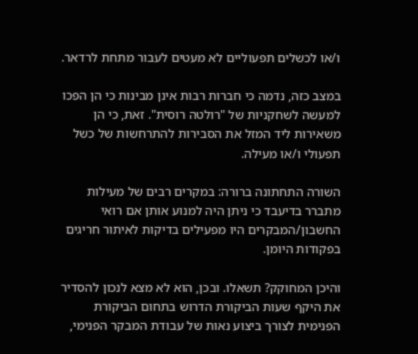ו/או לכשלים תפעוליים לא מעטים לעבור מתחת לרדאר.

במצב כזה, נדמה כי חברות רבות אינן מבינות כי הן הפכו למעשה לשחקניות של "רולטה רוסית". זאת, כי הן משאירות ליד המזל את הסבירות להתרחשות של כשל תפעולי ו/או מעילה.

השורה התחתונה ברורה: במקרים רבים של מעילות מתברר בדיעבד כי ניתן היה למנוע אותן אם רואי החשבון/המבקרים היו מפעילים בדיקות לאיתור חריגים בפקודות היומן.

והיכן המחוקק? תשאלו. ובכן, הוא לא מצא לנכון להסדיר את היקף שעות הביקורת הדרוש בתחום הביקורת הפנימית לצורך ביצוע נאות של עבודת המבקר הפנימי,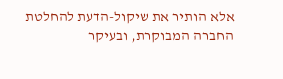אלא הותיר את שיקול-הדעת להחלטת החברה המבוקרת, ובעיקר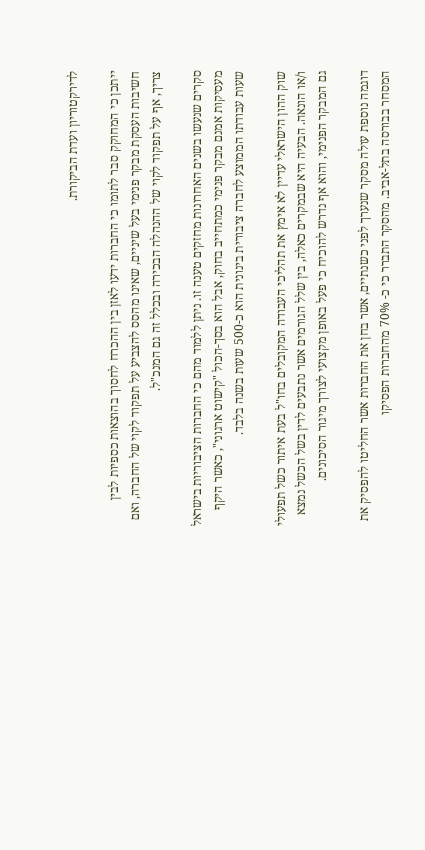לדירקטוריון ועדת הביקורת.

ייתכן כי המחוקק סבר לתומו כי החברות ידעו לאזן בין ההכרח לחסוך בהוצאות כספיות לבין חשיבות העסקת מבקר פנימי בעל שיניים, שאינו מהסס להצביע על תפקוד לקוי של החברה, ואם צריך, אף על תפקוד לקוי של ההנהלה הבכירה ובכלל זה גם המנכ"ל.

סקרים שנעשו בשנים האחרונות מחזקים טענה זו. ניתן ללמוד מהם כי החברות הציבוריות בישראל מעסיקות אמנם מבקר פנימי כמתחייב בחוק, אבל הוא בסך-הכול "קישוט ארגוני", כאשר היקף שעות עבודתו הממוצע לחברה ציבורית בינונית הוא כ-500 שעות בשנה בלבד.

שוק ההון הישראלי עדיין לא אימץ את תהליכי העבודה המקובלים בחו"ל בעת איתור כשל תפעולי ו/או הונאה. הבעיה היא שבמקרים כאלה, בין שלל הגורמים אשר נתבעים לדין בשל הכשל נמצא גם המבקר הפנימי, והוא אף נדרש להוכיח כי פעל באופן מקצועי לצורך מיגור הסיכונים.

דוגמה נוספת עולה מסקר שנערך לפני כשנתיים, אשר בחן את החברות אשר החליטו להפסיק את המסחר בבורסה בתל-אביב. מהסקר התברר כי כ- 70% מהחברות הפסיקו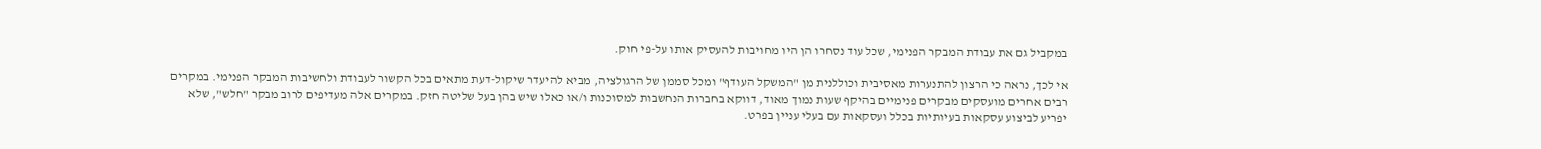במקביל גם את עבודת המבקר הפנימי, שכל עוד נסחרו הן היו מחויבות להעסיק אותו על-פי חוק.

אי לכך, נראה כי הרצון להתנערות מאסיבית וכוללנית מן "המשקל העודף" ומכל סממן של הרגולציה, מביא להיעדר שיקול-דעת מתאים בכל הקשור לעבודת ולחשיבות המבקר הפנימי. במקרים רבים אחרים מועסקים מבקרים פנימיים בהיקף שעות נמוך מאוד, דווקא בחברות הנחשבות למסוכנות ו/או כאלו שיש בהן בעל שליטה חזק. במקרים אלה מעדיפים לרוב מבקר "חלש", שלא יפריע לביצוע עסקאות בעיותיות בכלל ועסקאות עם בעלי עניין בפרט.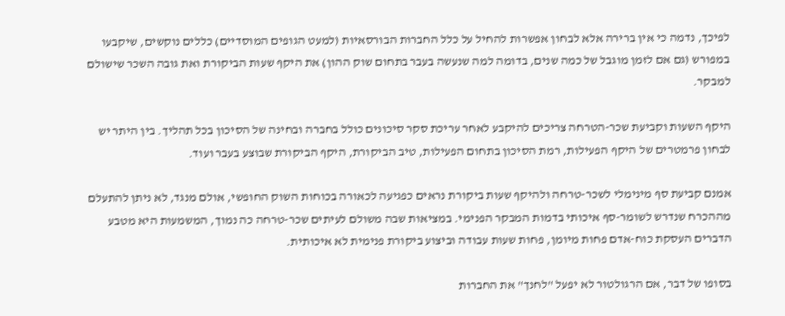לפיכך, נדמה כי אין ברירה אלא לבחון אפשרות להחיל על כלל החברות הבורסאיות (למעט הגופים המוסדיים) כללים נוקשים, שיקבעו במפורש (גם אם לזמן מוגבל של כמה שנים, בדומה למה שנעשה בעבר בתחום שוק ההון) את היקף שעות הביקורת ואת גובה השכר שישולם למבקר.

היקף השעות וקביעת שכר-הטרחה צריכים להיקבע לאחר עריכת סקר סיכונים כולל בחברה ובחינה של הסיכון בכל תהליך. בין היתר יש לבחון פרמטרים של היקף הפעילות, רמת הסיכון בתחום הפעילות, טיב הביקורת, היקף הביקורת שבוצע בעבר ועוד.

אמנם קביעת סף מינימלי לשכר-טרחה ולהיקף שעות ביקורת נראים כפגיעה לכאורה בכוחות השוק החופשי, אולם מנגד, לא ניתן להתעלם מההכרח שנדרש לשומר-סף איכותי בדמות המבקר הפנימי. במציאות שבה משולם לעיתים שכר-טרחה כה נמוך, המשמעות היא מטבע הדברים העסקת כוח-אדם פחות מיומן, פחות שעות עבודה וביצוע ביקורת פנימית לא איכותית.

בסופו של דבר, אם הרגולטור לא יפעל "לחנך" את החברות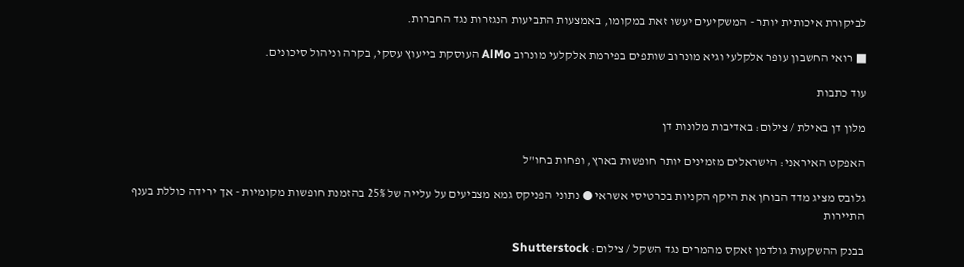לביקורת איכותית יותר - המשקיעים יעשו זאת במקומו, באמצעות התביעות הנגזרות נגד החברות.

■ רואי החשבון עופר אלקלעי וגיא מונרוב שותפים בפירמת אלקלעי מונרוב AlMo העוסקת בייעוץ עסקי, בקרה וניהול סיכונים.

עוד כתבות

מלון דן באילת / צילום: באדיבות מלונות דן

האפקט האיראני: הישראלים מזמינים יותר חופשות בארץ, ופחות בחו"ל

גלובס מציג מדד הבוחן את היקף הקניות בכרטיסי אשראי ● נתוני הפניקס גמא מצביעים על עלייה של 25% בהזמנת חופשות מקומיות - אך ירידה כוללת בענף התיירות

בבנק ההשקעות גולדמן זאקס מהמרים נגד השקל / צילום: Shutterstock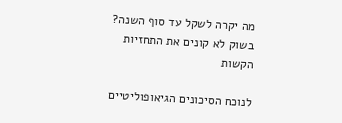מה יקרה לשקל עד סוף השנה? בשוק לא קונים את התחזיות הקשות

לנוכח הסיכונים הגיאופוליטיים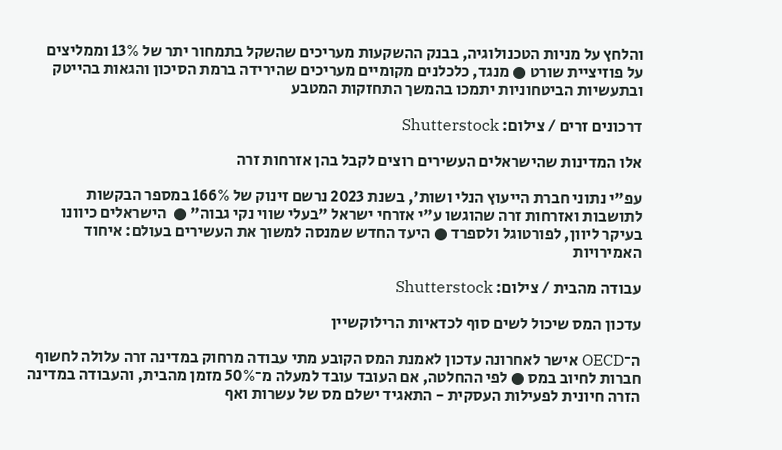והלחץ על מניות הטכנולוגיה, בבנק ההשקעות מעריכים שהשקל בתמחור יתר של 13% וממליצים על פוזיציית שורט ● מנגד, כלכלנים מקומיים מעריכים שהירידה ברמת הסיכון והגאות בהייטק ובתעשיות הביטחוניות יתמכו בהמשך התחזקות המטבע

דרכונים זרים / צילום: Shutterstock

אלו המדינות שהישראלים העשירים רוצים לקבל בהן אזרחות זרה

עפ"י נתוני חברת הייעוץ הנלי ושות', בשנת 2023 נרשם זינוק של 166% במספר הבקשות לתושבות ואזרחות זרה שהוגשו ע"י אזרחי ישראל "בעלי שווי נקי גבוה" ●  הישראלים כיוונו בעיקר ליוון, לפורטוגל ולספרד ● היעד החדש שמנסה למשוך את העשירים בעולם: איחוד האמירויות

עבודה מהבית / צילום: Shutterstock

עדכון המס שיכול לשים סוף לכדאיות הרילוקשיין

ה־OECD אישר לאחרונה עדכון לאמנת המס הקובע מתי עבודה מרחוק במדינה זרה עלולה לחשוף חברות לחיוב במס ● לפי ההחלטה, אם העובד עובד למעלה מ־50% מזמן מהבית, והעבודה במדינה הזרה חיונית לפעילות העסקית - התאגיד ישלם מס של עשרות ואף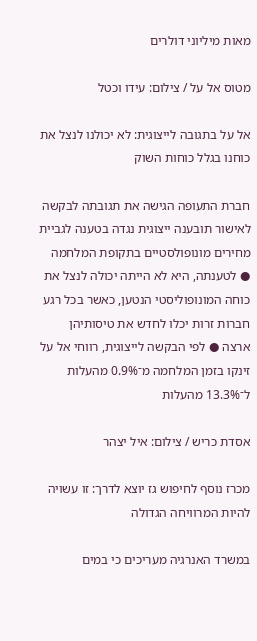מאות מיליוני דולרים

מטוס אל על / צילום: עידו וכטל

אל על בתגובה לייצוגית: לא יכולנו לנצל את כוחנו בגלל כוחות השוק

חברת התעופה הגישה את תגובתה לבקשה לאישור תובענה ייצוגית נגדה בטענה לגביית מחירים מונופולסטיים בתקופת המלחמה ● לטענתה, היא לא הייתה יכולה לנצל את כוחה המונופוליסטי הנטען, כאשר בכל רגע חברות זרות יכלו לחדש את טיסותיהן ארצה ● לפי הבקשה לייצוגית, רווחי אל על זינקו בזמן המלחמה מ־0.9% מהעלות ל־13.3% מהעלות

אסדת כריש / צילום: איל יצהר

מכרז נוסף לחיפוש גז יוצא לדרך: זו עשויה להיות המרוויחה הגדולה

במשרד האנרגיה מעריכים כי במים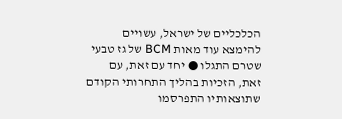הכלכליים של ישראל, עשויים להימצא עוד מאות BCM של גז טבעי שטרם התגלו ● יחד עם זאת, עם זאת, הזכיות בהליך התחרותי הקודם שתוצאותיו התפרסמו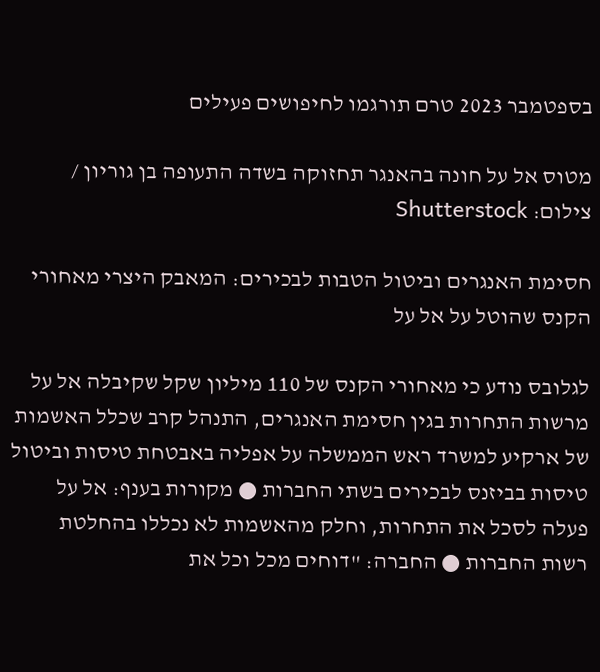בספטמבר 2023 טרם תורגמו לחיפושים פעילים

מטוס אל על חונה בהאנגר תחזוקה בשדה התעופה בן גוריון / צילום: Shutterstock

חסימת האנגרים וביטול הטבות לבכירים: המאבק היצרי מאחורי הקנס שהוטל על אל על

לגלובס נודע כי מאחורי הקנס של 110 מיליון שקל שקיבלה אל על מרשות התחרות בגין חסימת האנגרים, התנהל קרב שכלל האשמות של ארקיע למשרד ראש הממשלה על אפליה באבטחת טיסות וביטול טיסות בביזנס לבכירים בשתי החברות ● מקורות בענף: אל על פעלה לסכל את התחרות, וחלק מהאשמות לא נכללו בהחלטת רשות החברות ● החברה: "דוחים מכל וכל את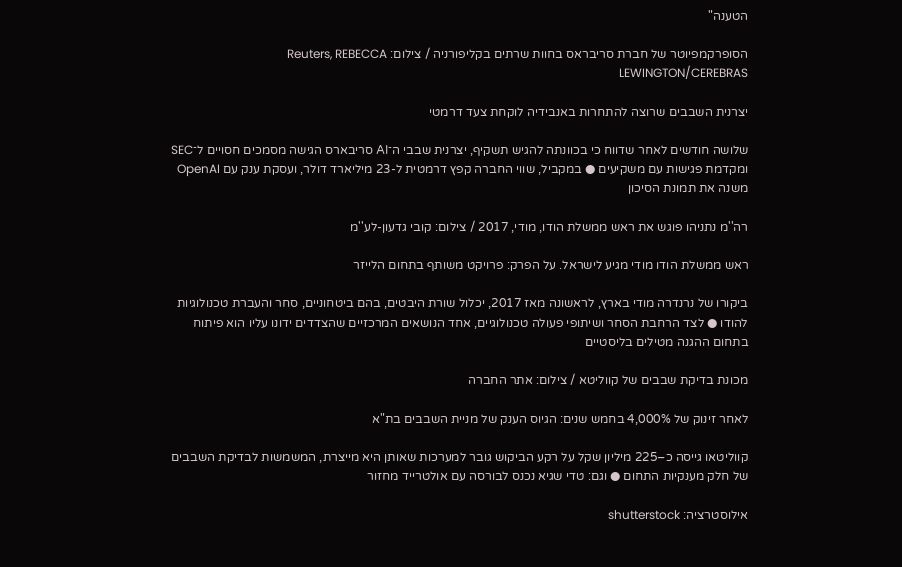הטענה"

הסופרקמפיוטר של חברת סריבראס בחוות שרתים בקליפורניה / צילום: Reuters, REBECCA LEWINGTON/CEREBRAS

יצרנית השבבים שרוצה להתחרות באנבידיה לוקחת צעד דרמטי

שלושה חודשים לאחר שדווח כי בכוונתה להגיש תשקיף, יצרנית שבבי ה־AI סריבארס הגישה מסמכים חסויים ל־SEC ומקדמת פגישות עם משקיעים ● במקביל, שווי החברה קפץ דרמטית ל-23 מיליארד דולר, ועסקת ענק עם OpenAI משנה את תמונת הסיכון

רה''מ נתניהו פוגש את ראש ממשלת הודו, מודי, 2017 / צילום: קובי גדעון-לע''מ

ראש ממשלת הודו מודי מגיע לישראל. על הפרק: פרויקט משותף בתחום הלייזר

ביקורו של נרנדרה מודי בארץ, לראשונה מאז 2017, יכלול שורת היבטים, בהם ביטחוניים, סחר והעברת טכנולוגיות להודו ● לצד הרחבת הסחר ושיתופי פעולה טכנולוגיים, אחד הנושאים המרכזיים שהצדדים ידונו עליו הוא פיתוח בתחום ההגנה מטילים בליסטיים

מכונת בדיקת שבבים של קווליטא / צילום: אתר החברה

לאחר זינוק של 4,000% בחמש שנים: הגיוס הענק של מניית השבבים בת"א

קווליטאו גייסה כ–225 מיליון שקל על רקע הביקוש גובר למערכות שאותן היא מייצרת, המשמשות לבדיקת השבבים של חלק מענקיות התחום ● וגם: טדי שגיא נכנס לבורסה עם אולטרייד מחזור

אילוסטרציה: shutterstock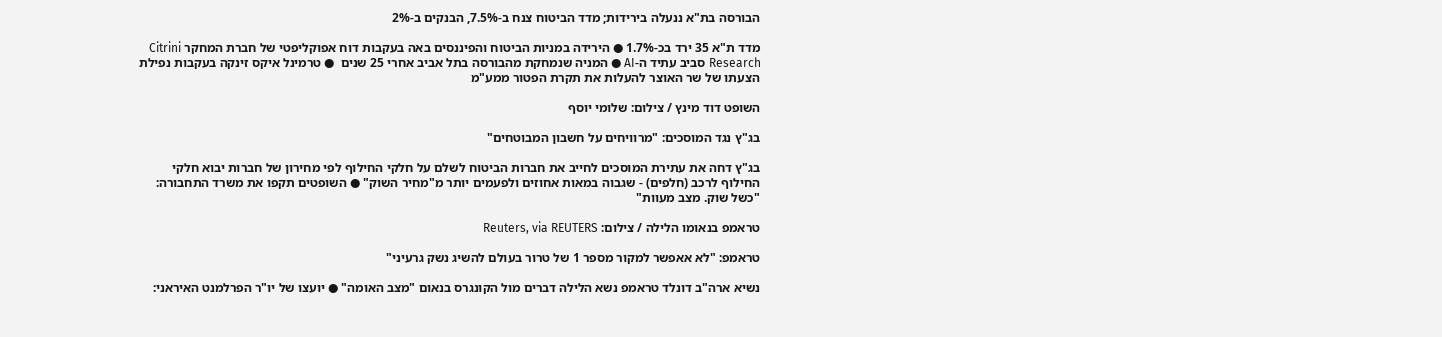הבורסה בת"א ננעלה בירידות; מדד הביטוח צנח ב-7.5%, הבנקים ב-2%

מדד ת"א 35 ירד בכ-1.7% ● הירידה במניות הביטוח והפיננסים באה בעקבות דוח אפוקליפטי של חברת המחקר Citrini Research סביב עתיד ה-AI ● המניה שנמחקת מהבורסה בתל אביב אחרי 25 שנים  ● טרמינל איקס זינקה בעקבות נפילת הצעתו של שר האוצר להעלות את תקרת הפטור ממע"מ

השופט דוד מינץ / צילום: שלומי יוסף

בג"ץ נגד המוסכים: "מרוויחים על חשבון המבוטחים"

בג"ץ דחה את עתירת המוסכים לחייב את חברות הביטוח לשלם על חלקי החילוף לפי מחירון של חברות יבוא חלקי החילוף לרכב (חלפים) - שגבוה במאות אחוזים ולפעמים יותר מ"מחיר השוק" ● השופטים תקפו את משרד התחבורה: "כשל שוק. מצב מעוות"

טראמפ בנאומו הלילה / צילום: Reuters, via REUTERS

טראמפ: "לא אאפשר למקור מספר 1 של טרור בעולם להשיג נשק גרעיני"

נשיא ארה"ב דונלד טראמפ נשא הלילה דברים מול הקונגרס בנאום "מצב האומה" ● יועצו של יו"ר הפרלמנט האיראני: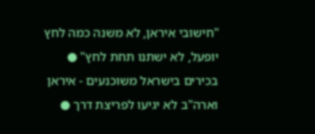"חישובי איראן, לא משנה כמה לחץ יופעל, לא ישתנו תחת לחץ" ● בכירים בישראל משוכנעים - איראן וארה"ב לא יגיעו לפריצת דרך ●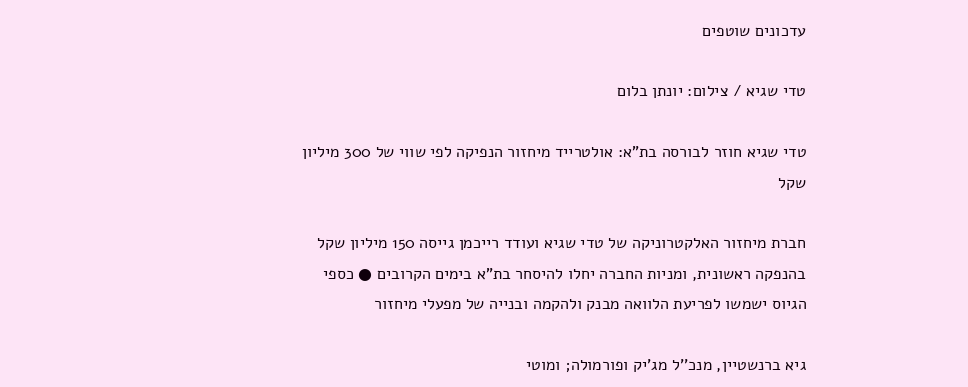עדכונים שוטפים

טדי שגיא / צילום: יונתן בלום

טדי שגיא חוזר לבורסה בת"א: אולטרייד מיחזור הנפיקה לפי שווי של 300 מיליון שקל

חברת מיחזור האלקטרוניקה של טדי שגיא ועודד רייכמן גייסה 150 מיליון שקל בהנפקה ראשונית, ומניות החברה יחלו להיסחר בת"א בימים הקרובים ● כספי הגיוס ישמשו לפריעת הלוואה מבנק ולהקמה ובנייה של מפעלי מיחזור

גיא ברנשטיין, מנכ''ל מג'יק ופורמולה; ומוטי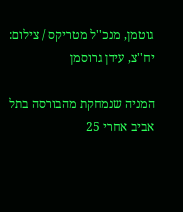גוטמן, מנכ''ל מטריקס / צילום: יח''צ, עידן גרוסמן

המניה שנמחקת מהבורסה בתל אביב אחרי 25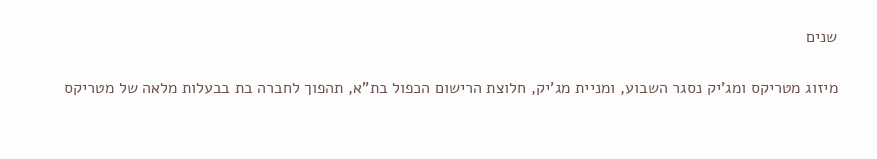שנים

מיזוג מטריקס ומג'יק נסגר השבוע, ומניית מג'יק, חלוצת הרישום הכפול בת"א, תהפוך לחברה בת בבעלות מלאה של מטריקס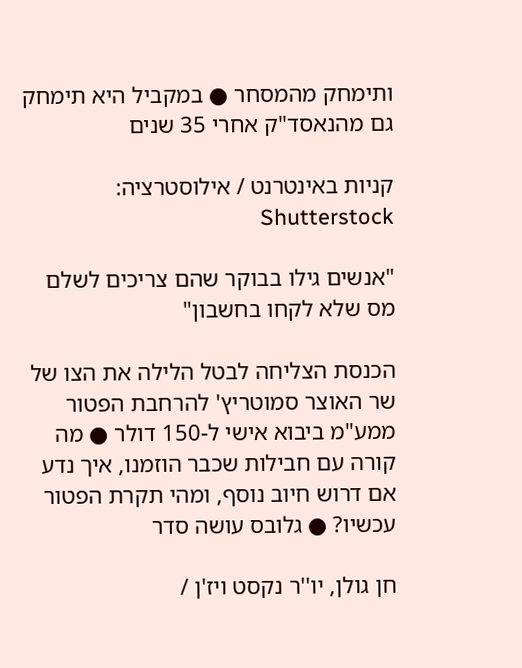ותימחק מהמסחר ● במקביל היא תימחק גם מהנאסד"ק אחרי 35 שנים

קניות באינטרנט / אילוסטרציה: Shutterstock

"אנשים גילו בבוקר שהם צריכים לשלם מס שלא לקחו בחשבון"

הכנסת הצליחה לבטל הלילה את הצו של שר האוצר סמוטריץ' להרחבת הפטור ממע"מ ביבוא אישי ל-150 דולר ● מה קורה עם חבילות שכבר הוזמנו, איך נדע אם דרוש חיוב נוסף, ומהי תקרת הפטור עכשיו? ● גלובס עושה סדר

חן גולן, יו''ר נקסט ויז'ן /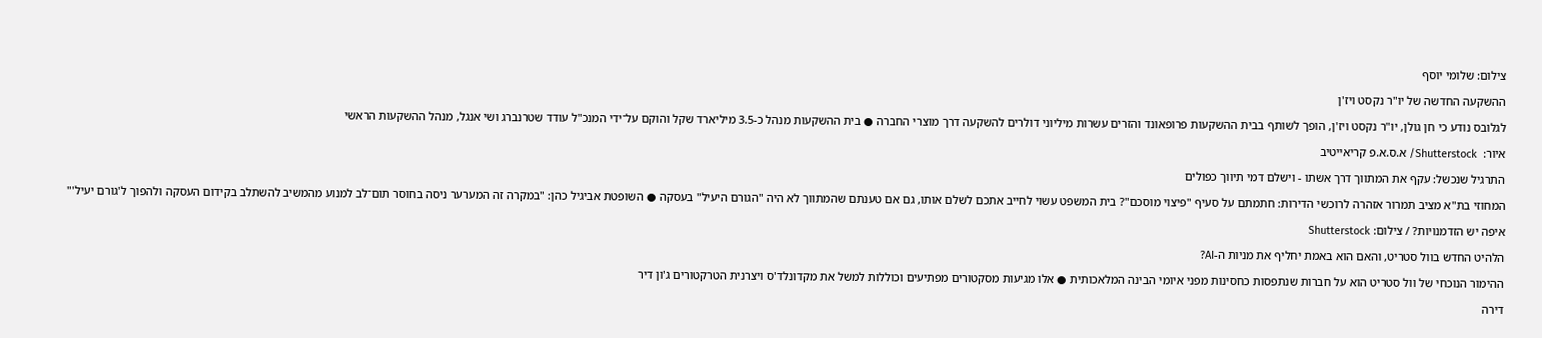צילום: שלומי יוסף

ההשקעה החדשה של יו"ר נקסט ויז'ן

לגלובס נודע כי חן גולן, יו"ר נקסט ויז'ן, הופך לשותף בבית ההשקעות פרופאונד והזרים עשרות מיליוני דולרים להשקעה דרך מוצרי החברה ● בית ההשקעות מנהל כ-3.5 מיליארד שקל והוקם על־ידי המנכ"ל עודד שטרנברג ושי אנגל, מנהל ההשקעות הראשי

איור:  Shutterstock/ א.ס.א.פ קריאייטיב

התרגיל שנכשל: עקף את המתווך דרך אשתו - וישלם דמי תיווך כפולים

המחוזי בת"א מציב תמרור אזהרה לרוכשי הדירות: חתמתם על סעיף "פיצוי מוסכם"? בית המשפט עשוי לחייב אתכם לשלם אותו, גם אם טענתם שהמתווך לא היה "הגורם היעיל" בעסקה ● השופטת אביגיל כהן: "במקרה זה המערער ניסה בחוסר תום־לב למנוע מהמשיב להשתלב בקידום העסקה ולהפוך ל'גורם יעיל'"

איפה יש הזדמנויות? / צילום: Shutterstock

הלהיט החדש בוול סטריט, והאם הוא באמת יחליף את מניות ה-AI?

ההימור הנוכחי של וול סטריט הוא על חברות שנתפסות כחסינות מפני איומי הבינה המלאכותית ● אלו מגיעות מסקטורים מפתיעים וכוללות למשל את מקדונלד'ס ויצרנית הטרקטורים ג'ון דיר

דירה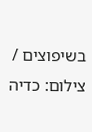בשיפוצים / צילום: כדיה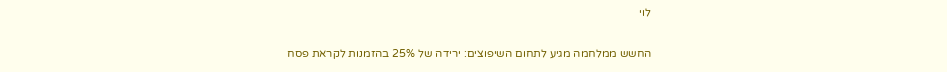לוי

החשש ממלחמה מגיע לתחום השיפוצים: ירידה של 25% בהזמנות לקראת פסח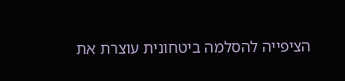הציפייה להסלמה ביטחונית עוצרת את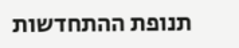תנופת ההתחדשות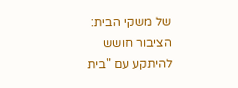של משקי הבית: הציבור חושש להיתקע עם "בית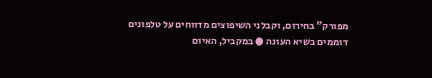מפורק" בחירום, וקבלני השיפוצים מדווחים על טלפונים דוממים בשיא העונה ● במקביל, האיום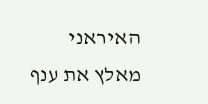האיראני מאלץ את ענף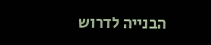הבנייה לדרוש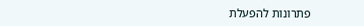פתרונות להפעלת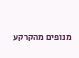מנופים מהקרקע